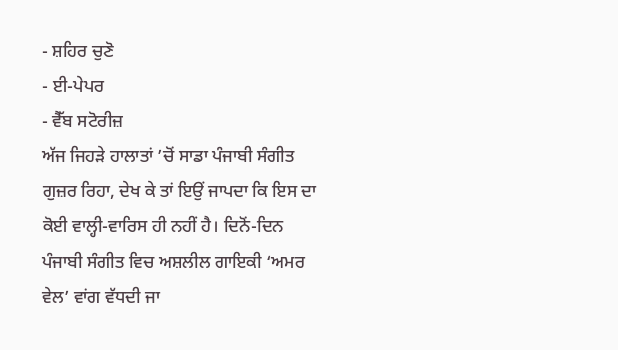- ਸ਼ਹਿਰ ਚੁਣੋ
- ਈ-ਪੇਪਰ
- ਵੈੱਬ ਸਟੋਰੀਜ਼
ਅੱਜ ਜਿਹੜੇ ਹਾਲਾਤਾਂ ’ਚੋਂ ਸਾਡਾ ਪੰਜਾਬੀ ਸੰਗੀਤ ਗੁਜ਼ਰ ਰਿਹਾ, ਦੇਖ ਕੇ ਤਾਂ ਇਉਂ ਜਾਪਦਾ ਕਿ ਇਸ ਦਾ ਕੋਈ ਵਾਲ੍ਹੀ-ਵਾਰਿਸ ਹੀ ਨਹੀਂ ਹੈ। ਦਿਨੋਂ-ਦਿਨ ਪੰਜਾਬੀ ਸੰਗੀਤ ਵਿਚ ਅਸ਼ਲੀਲ ਗਾਇਕੀ ‘ਅਮਰ ਵੇਲ’ ਵਾਂਗ ਵੱਧਦੀ ਜਾ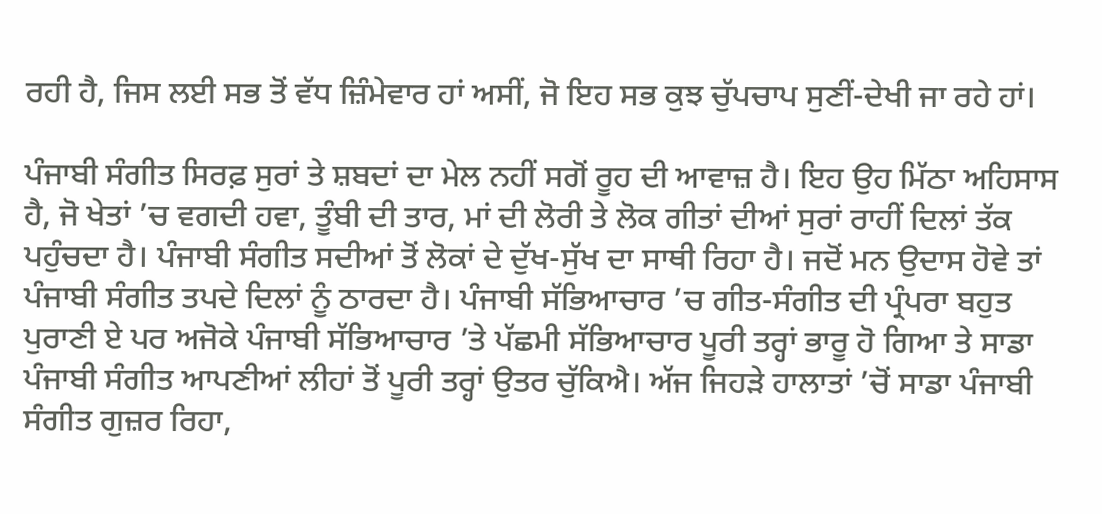ਰਹੀ ਹੈ, ਜਿਸ ਲਈ ਸਭ ਤੋਂ ਵੱਧ ਜ਼ਿੰਮੇਵਾਰ ਹਾਂ ਅਸੀਂ, ਜੋ ਇਹ ਸਭ ਕੁਝ ਚੁੱਪਚਾਪ ਸੁਣੀਂ-ਦੇਖੀ ਜਾ ਰਹੇ ਹਾਂ।

ਪੰਜਾਬੀ ਸੰਗੀਤ ਸਿਰਫ਼ ਸੁਰਾਂ ਤੇ ਸ਼ਬਦਾਂ ਦਾ ਮੇਲ ਨਹੀਂ ਸਗੋਂ ਰੂਹ ਦੀ ਆਵਾਜ਼ ਹੈ। ਇਹ ਉਹ ਮਿੱਠਾ ਅਹਿਸਾਸ ਹੈ, ਜੋ ਖੇਤਾਂ ’ਚ ਵਗਦੀ ਹਵਾ, ਤੂੰਬੀ ਦੀ ਤਾਰ, ਮਾਂ ਦੀ ਲੋਰੀ ਤੇ ਲੋਕ ਗੀਤਾਂ ਦੀਆਂ ਸੁਰਾਂ ਰਾਹੀਂ ਦਿਲਾਂ ਤੱਕ ਪਹੁੰਚਦਾ ਹੈ। ਪੰਜਾਬੀ ਸੰਗੀਤ ਸਦੀਆਂ ਤੋਂ ਲੋਕਾਂ ਦੇ ਦੁੱਖ-ਸੁੱਖ ਦਾ ਸਾਥੀ ਰਿਹਾ ਹੈ। ਜਦੋਂ ਮਨ ਉਦਾਸ ਹੋਵੇ ਤਾਂ ਪੰਜਾਬੀ ਸੰਗੀਤ ਤਪਦੇ ਦਿਲਾਂ ਨੂੰ ਠਾਰਦਾ ਹੈ। ਪੰਜਾਬੀ ਸੱਭਿਆਚਾਰ ’ਚ ਗੀਤ-ਸੰਗੀਤ ਦੀ ਪ੍ਰੰਪਰਾ ਬਹੁਤ ਪੁਰਾਣੀ ਏ ਪਰ ਅਜੋਕੇ ਪੰਜਾਬੀ ਸੱਭਿਆਚਾਰ ’ਤੇ ਪੱਛਮੀ ਸੱਭਿਆਚਾਰ ਪੂਰੀ ਤਰ੍ਹਾਂ ਭਾਰੂ ਹੋ ਗਿਆ ਤੇ ਸਾਡਾ ਪੰਜਾਬੀ ਸੰਗੀਤ ਆਪਣੀਆਂ ਲੀਹਾਂ ਤੋਂ ਪੂਰੀ ਤਰ੍ਹਾਂ ਉਤਰ ਚੁੱਕਿਐ। ਅੱਜ ਜਿਹੜੇ ਹਾਲਾਤਾਂ ’ਚੋਂ ਸਾਡਾ ਪੰਜਾਬੀ ਸੰਗੀਤ ਗੁਜ਼ਰ ਰਿਹਾ,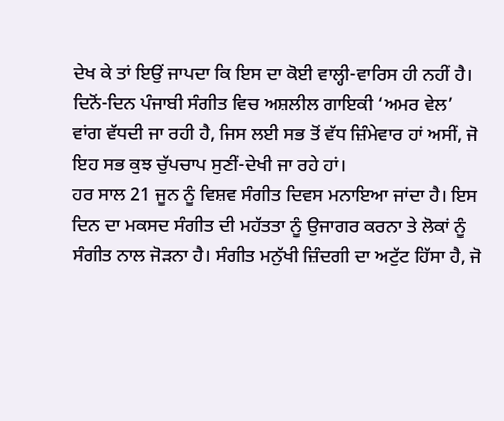ਦੇਖ ਕੇ ਤਾਂ ਇਉਂ ਜਾਪਦਾ ਕਿ ਇਸ ਦਾ ਕੋਈ ਵਾਲ੍ਹੀ-ਵਾਰਿਸ ਹੀ ਨਹੀਂ ਹੈ। ਦਿਨੋਂ-ਦਿਨ ਪੰਜਾਬੀ ਸੰਗੀਤ ਵਿਚ ਅਸ਼ਲੀਲ ਗਾਇਕੀ ‘ਅਮਰ ਵੇਲ’ ਵਾਂਗ ਵੱਧਦੀ ਜਾ ਰਹੀ ਹੈ, ਜਿਸ ਲਈ ਸਭ ਤੋਂ ਵੱਧ ਜ਼ਿੰਮੇਵਾਰ ਹਾਂ ਅਸੀਂ, ਜੋ ਇਹ ਸਭ ਕੁਝ ਚੁੱਪਚਾਪ ਸੁਣੀਂ-ਦੇਖੀ ਜਾ ਰਹੇ ਹਾਂ।
ਹਰ ਸਾਲ 21 ਜੂਨ ਨੂੰ ਵਿਸ਼ਵ ਸੰਗੀਤ ਦਿਵਸ ਮਨਾਇਆ ਜਾਂਦਾ ਹੈ। ਇਸ ਦਿਨ ਦਾ ਮਕਸਦ ਸੰਗੀਤ ਦੀ ਮਹੱਤਤਾ ਨੂੰ ਉਜਾਗਰ ਕਰਨਾ ਤੇ ਲੋਕਾਂ ਨੂੰ ਸੰਗੀਤ ਨਾਲ ਜੋੜਨਾ ਹੈ। ਸੰਗੀਤ ਮਨੁੱਖੀ ਜ਼ਿੰਦਗੀ ਦਾ ਅਟੁੱਟ ਹਿੱਸਾ ਹੈ, ਜੋ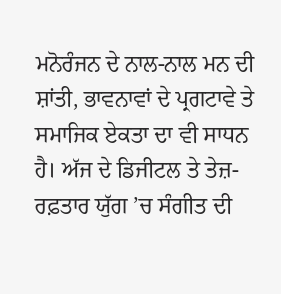ਮਨੋਰੰਜਨ ਦੇ ਨਾਲ-ਨਾਲ ਮਨ ਦੀ ਸ਼ਾਂਤੀ, ਭਾਵਨਾਵਾਂ ਦੇ ਪ੍ਰਗਟਾਵੇ ਤੇ ਸਮਾਜਿਕ ਏਕਤਾ ਦਾ ਵੀ ਸਾਧਨ ਹੈ। ਅੱਜ ਦੇ ਡਿਜੀਟਲ ਤੇ ਤੇਜ਼-ਰਫ਼ਤਾਰ ਯੁੱਗ ’ਚ ਸੰਗੀਤ ਦੀ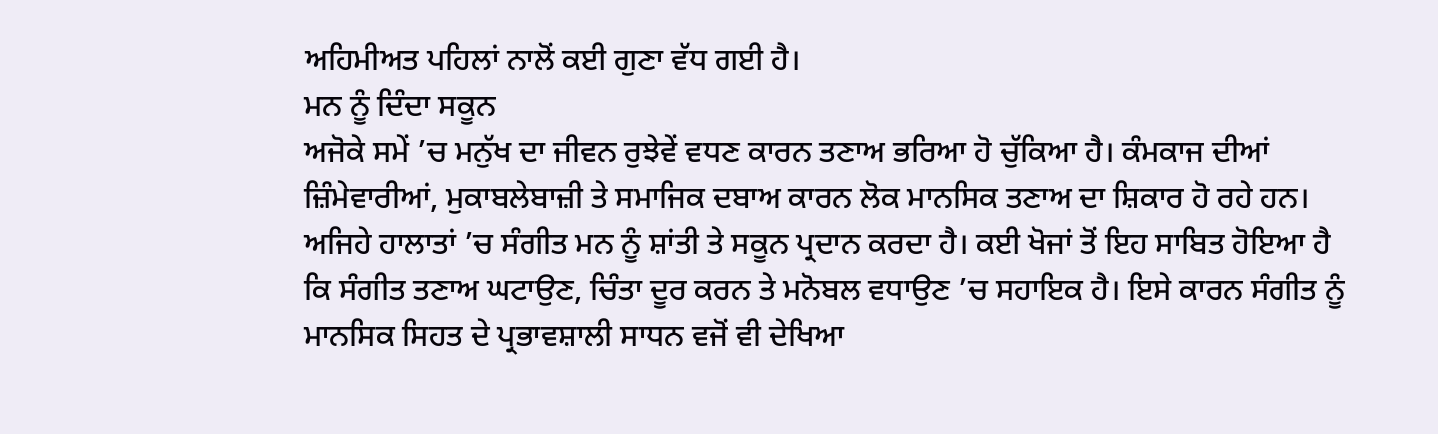ਅਹਿਮੀਅਤ ਪਹਿਲਾਂ ਨਾਲੋਂ ਕਈ ਗੁਣਾ ਵੱਧ ਗਈ ਹੈ।
ਮਨ ਨੂੰ ਦਿੰਦਾ ਸਕੂਨ
ਅਜੋਕੇ ਸਮੇਂ ’ਚ ਮਨੁੱਖ ਦਾ ਜੀਵਨ ਰੁਝੇਵੇਂ ਵਧਣ ਕਾਰਨ ਤਣਾਅ ਭਰਿਆ ਹੋ ਚੁੱਕਿਆ ਹੈ। ਕੰਮਕਾਜ ਦੀਆਂ ਜ਼ਿੰਮੇਵਾਰੀਆਂ, ਮੁਕਾਬਲੇਬਾਜ਼ੀ ਤੇ ਸਮਾਜਿਕ ਦਬਾਅ ਕਾਰਨ ਲੋਕ ਮਾਨਸਿਕ ਤਣਾਅ ਦਾ ਸ਼ਿਕਾਰ ਹੋ ਰਹੇ ਹਨ। ਅਜਿਹੇ ਹਾਲਾਤਾਂ ’ਚ ਸੰਗੀਤ ਮਨ ਨੂੰ ਸ਼ਾਂਤੀ ਤੇ ਸਕੂਨ ਪ੍ਰਦਾਨ ਕਰਦਾ ਹੈ। ਕਈ ਖੋਜਾਂ ਤੋਂ ਇਹ ਸਾਬਿਤ ਹੋਇਆ ਹੈ ਕਿ ਸੰਗੀਤ ਤਣਾਅ ਘਟਾਉਣ, ਚਿੰਤਾ ਦੂਰ ਕਰਨ ਤੇ ਮਨੋਬਲ ਵਧਾਉਣ ’ਚ ਸਹਾਇਕ ਹੈ। ਇਸੇ ਕਾਰਨ ਸੰਗੀਤ ਨੂੰ ਮਾਨਸਿਕ ਸਿਹਤ ਦੇ ਪ੍ਰਭਾਵਸ਼ਾਲੀ ਸਾਧਨ ਵਜੋਂ ਵੀ ਦੇਖਿਆ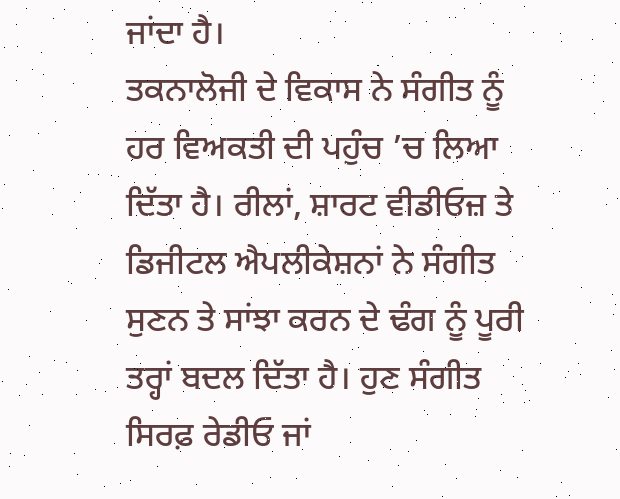ਜਾਂਦਾ ਹੈ।
ਤਕਨਾਲੋਜੀ ਦੇ ਵਿਕਾਸ ਨੇ ਸੰਗੀਤ ਨੂੰ ਹਰ ਵਿਅਕਤੀ ਦੀ ਪਹੁੰਚ ’ਚ ਲਿਆ ਦਿੱਤਾ ਹੈ। ਰੀਲਾਂ, ਸ਼ਾਰਟ ਵੀਡੀਓਜ਼ ਤੇ ਡਿਜੀਟਲ ਐਪਲੀਕੇਸ਼ਨਾਂ ਨੇ ਸੰਗੀਤ ਸੁਣਨ ਤੇ ਸਾਂਝਾ ਕਰਨ ਦੇ ਢੰਗ ਨੂੰ ਪੂਰੀ ਤਰ੍ਹਾਂ ਬਦਲ ਦਿੱਤਾ ਹੈ। ਹੁਣ ਸੰਗੀਤ ਸਿਰਫ਼ ਰੇਡੀਓ ਜਾਂ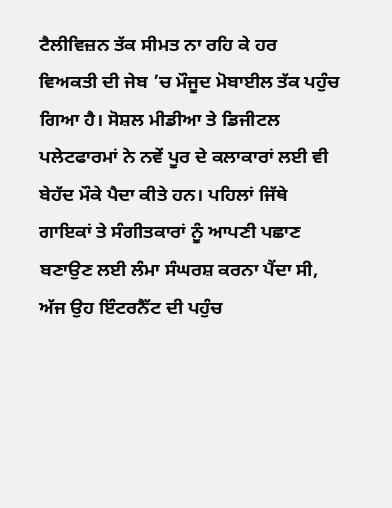ਟੈਲੀਵਿਜ਼ਨ ਤੱਕ ਸੀਮਤ ਨਾ ਰਹਿ ਕੇ ਹਰ ਵਿਅਕਤੀ ਦੀ ਜੇਬ ’ਚ ਮੌਜੂਦ ਮੋਬਾਈਲ ਤੱਕ ਪਹੁੰਚ ਗਿਆ ਹੈ। ਸੋਸ਼ਲ ਮੀਡੀਆ ਤੇ ਡਿਜੀਟਲ ਪਲੇਟਫਾਰਮਾਂ ਨੇ ਨਵੇਂ ਪੂਰ ਦੇ ਕਲਾਕਾਰਾਂ ਲਈ ਵੀ ਬੇਹੱਦ ਮੌਕੇ ਪੈਦਾ ਕੀਤੇ ਹਨ। ਪਹਿਲਾਂ ਜਿੱਥੇ ਗਾਇਕਾਂ ਤੇ ਸੰਗੀਤਕਾਰਾਂ ਨੂੰ ਆਪਣੀ ਪਛਾਣ ਬਣਾਉਣ ਲਈ ਲੰਮਾ ਸੰਘਰਸ਼ ਕਰਨਾ ਪੈਂਦਾ ਸੀ, ਅੱਜ ਉਹ ਇੰਟਰਨੈੱਟ ਦੀ ਪਹੁੰਚ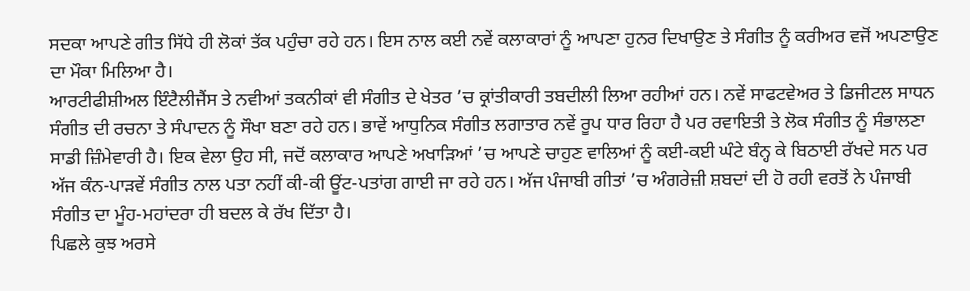ਸਦਕਾ ਆਪਣੇ ਗੀਤ ਸਿੱਧੇ ਹੀ ਲੋਕਾਂ ਤੱਕ ਪਹੁੰਚਾ ਰਹੇ ਹਨ। ਇਸ ਨਾਲ ਕਈ ਨਵੇਂ ਕਲਾਕਾਰਾਂ ਨੂੰ ਆਪਣਾ ਹੁਨਰ ਦਿਖਾਉਣ ਤੇ ਸੰਗੀਤ ਨੂੰ ਕਰੀਅਰ ਵਜੋਂ ਅਪਣਾਉਣ ਦਾ ਮੌਕਾ ਮਿਲਿਆ ਹੈ।
ਆਰਟੀਫੀਸ਼ੀਅਲ ਇੰਟੈਲੀਜੈਂਸ ਤੇ ਨਵੀਆਂ ਤਕਨੀਕਾਂ ਵੀ ਸੰਗੀਤ ਦੇ ਖੇਤਰ ’ਚ ਕ੍ਰਾਂਤੀਕਾਰੀ ਤਬਦੀਲੀ ਲਿਆ ਰਹੀਆਂ ਹਨ। ਨਵੇਂ ਸਾਫਟਵੇਅਰ ਤੇ ਡਿਜੀਟਲ ਸਾਧਨ ਸੰਗੀਤ ਦੀ ਰਚਨਾ ਤੇ ਸੰਪਾਦਨ ਨੂੰ ਸੌਖਾ ਬਣਾ ਰਹੇ ਹਨ। ਭਾਵੇਂ ਆਧੁਨਿਕ ਸੰਗੀਤ ਲਗਾਤਾਰ ਨਵੇਂ ਰੂਪ ਧਾਰ ਰਿਹਾ ਹੈ ਪਰ ਰਵਾਇਤੀ ਤੇ ਲੋਕ ਸੰਗੀਤ ਨੂੰ ਸੰਭਾਲਣਾ ਸਾਡੀ ਜ਼ਿੰਮੇਵਾਰੀ ਹੈ। ਇਕ ਵੇਲਾ ਉਹ ਸੀ, ਜਦੋਂ ਕਲਾਕਾਰ ਆਪਣੇ ਅਖਾੜਿਆਂ ’ਚ ਆਪਣੇ ਚਾਹੁਣ ਵਾਲਿਆਂ ਨੂੰ ਕਈ-ਕਈ ਘੰਟੇ ਬੰਨ੍ਹ ਕੇ ਬਿਠਾਈ ਰੱਖਦੇ ਸਨ ਪਰ ਅੱਜ ਕੰਨ-ਪਾੜਵੇਂ ਸੰਗੀਤ ਨਾਲ ਪਤਾ ਨਹੀਂ ਕੀ-ਕੀ ਊਂਟ-ਪਤਾਂਗ ਗਾਈ ਜਾ ਰਹੇ ਹਨ। ਅੱਜ ਪੰਜਾਬੀ ਗੀਤਾਂ ’ਚ ਅੰਗਰੇਜ਼ੀ ਸ਼ਬਦਾਂ ਦੀ ਹੋ ਰਹੀ ਵਰਤੋਂ ਨੇ ਪੰਜਾਬੀ ਸੰਗੀਤ ਦਾ ਮੂੰਹ-ਮਹਾਂਦਰਾ ਹੀ ਬਦਲ ਕੇ ਰੱਖ ਦਿੱਤਾ ਹੈ।
ਪਿਛਲੇ ਕੁਝ ਅਰਸੇ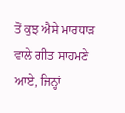ਤੋਂ ਕੁਝ ਐਸੇ ਮਾਰਧਾੜ ਵਾਲੇ ਗੀਤ ਸਾਹਮਣੇ ਆਏ, ਜਿਨ੍ਹਾਂ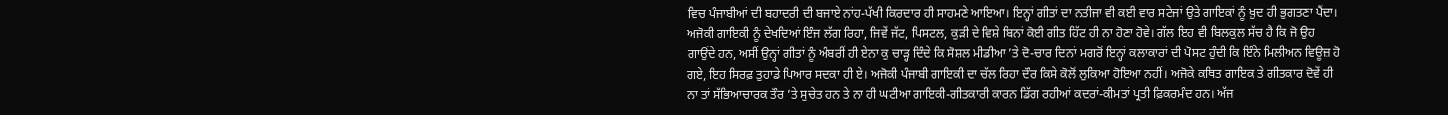ਵਿਚ ਪੰਜਾਬੀਆਂ ਦੀ ਬਹਾਦਰੀ ਦੀ ਬਜਾਏ ਨਾਂਹ-ਪੱਖੀ ਕਿਰਦਾਰ ਹੀ ਸਾਹਮਣੇ ਆਇਆ। ਇਨ੍ਹਾਂ ਗੀਤਾਂ ਦਾ ਨਤੀਜਾ ਵੀ ਕਈ ਵਾਰ ਸਟੇਜਾਂ ਉਤੇ ਗਾਇਕਾਂ ਨੂੰ ਖ਼ੁਦ ਹੀ ਭੁਗਤਣਾ ਪੈਂਦਾ। ਅਜੋਕੀ ਗਾਇਕੀ ਨੂੰ ਦੇਖਦਿਆਂ ਇੰਜ ਲੱਗ ਰਿਹਾ, ਜਿਵੇਂ ਜੱਟ, ਪਿਸਟਲ, ਕੁੜੀ ਦੇ ਵਿਸ਼ੇ ਬਿਨਾਂ ਕੋਈ ਗੀਤ ਹਿੱਟ ਹੀ ਨਾ ਹੋਣਾ ਹੋਵੇ। ਗੱਲ ਇਹ ਵੀ ਬਿਲਕੁਲ ਸੱਚ ਹੈ ਕਿ ਜੋ ਉਹ ਗਾਉਂਦੇ ਹਨ, ਅਸੀਂ ਉਨ੍ਹਾਂ ਗੀਤਾਂ ਨੂੰ ਅੰਬਰੀਂ ਹੀ ਏਨਾ ਕੁ ਚਾੜ੍ਹ ਦਿੰਦੇ ਕਿ ਸੋਸ਼ਲ ਮੀਡੀਆ ’ਤੇ ਦੋ-ਚਾਰ ਦਿਨਾਂ ਮਗਰੋਂ ਇਨ੍ਹਾਂ ਕਲਾਕਾਰਾਂ ਦੀ ਪੋਸਟ ਹੁੰਦੀ ਕਿ ਇੰਨੇ ਮਿਲੀਅਨ ਵਿਊਜ਼ ਹੋ ਗਏ, ਇਹ ਸਿਰਫ਼ ਤੁਹਾਡੇ ਪਿਆਰ ਸਦਕਾ ਹੀ ਏ। ਅਜੋਕੀ ਪੰਜਾਬੀ ਗਾਇਕੀ ਦਾ ਚੱਲ ਰਿਹਾ ਦੌਰ ਕਿਸੇ ਕੋਲੋਂ ਲੁਕਿਆ ਹੋਇਆ ਨਹੀਂ। ਅਜੋਕੇ ਕਥਿਤ ਗਾਇਕ ਤੇ ਗੀਤਕਾਰ ਦੋਵੇਂ ਹੀ ਨਾ ਤਾਂ ਸੱਭਿਆਚਾਰਕ ਤੌਰ ’ਤੇ ਸੁਚੇਤ ਹਨ ਤੇ ਨਾ ਹੀ ਘਟੀਆ ਗਾਇਕੀ-ਗੀਤਕਾਰੀ ਕਾਰਨ ਡਿੱਗ ਰਹੀਆਂ ਕਦਰਾਂ-ਕੀਮਤਾਂ ਪ੍ਰਤੀ ਫ਼ਿਕਰਮੰਦ ਹਨ। ਅੱਜ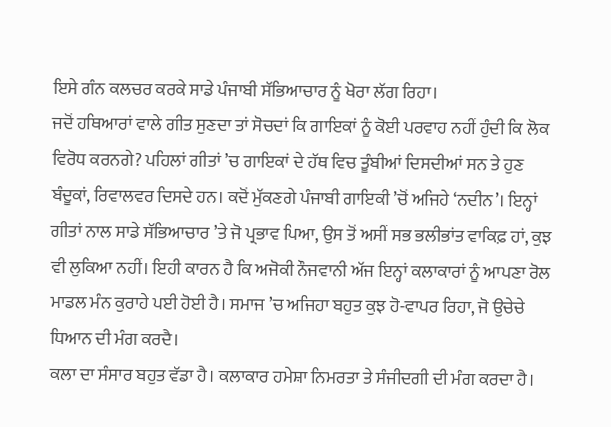ਇਸੇ ਗੰਨ ਕਲਚਰ ਕਰਕੇ ਸਾਡੇ ਪੰਜਾਬੀ ਸੱਭਿਆਚਾਰ ਨੂੰ ਖੋਰਾ ਲੱਗ ਰਿਹਾ।
ਜਦੋਂ ਹਥਿਆਰਾਂ ਵਾਲੇ ਗੀਤ ਸੁਣਦਾ ਤਾਂ ਸੋਚਦਾਂ ਕਿ ਗਾਇਕਾਂ ਨੂੰ ਕੋਈ ਪਰਵਾਹ ਨਹੀਂ ਹੁੰਦੀ ਕਿ ਲੋਕ ਵਿਰੋਧ ਕਰਨਗੇ? ਪਹਿਲਾਂ ਗੀਤਾਂ ’ਚ ਗਾਇਕਾਂ ਦੇ ਹੱਥ ਵਿਚ ਤੂੰਬੀਆਂ ਦਿਸਦੀਆਂ ਸਨ ਤੇ ਹੁਣ ਬੰਦੂਕਾਂ, ਰਿਵਾਲਵਰ ਦਿਸਦੇ ਹਨ। ਕਦੋਂ ਮੁੱਕਣਗੇ ਪੰਜਾਬੀ ਗਾਇਕੀ ’ਚੋਂ ਅਜਿਹੇ ‘ਨਦੀਨ’। ਇਨ੍ਹਾਂ ਗੀਤਾਂ ਨਾਲ ਸਾਡੇ ਸੱਭਿਆਚਾਰ ’ਤੇ ਜੋ ਪ੍ਰਭਾਵ ਪਿਆ, ਉਸ ਤੋਂ ਅਸੀਂ ਸਭ ਭਲੀਭਾਂਤ ਵਾਕਿਫ਼ ਹਾਂ, ਕੁਝ ਵੀ ਲੁਕਿਆ ਨਹੀਂ। ਇਹੀ ਕਾਰਨ ਹੈ ਕਿ ਅਜੋਕੀ ਨੌਜਵਾਨੀ ਅੱਜ ਇਨ੍ਹਾਂ ਕਲਾਕਾਰਾਂ ਨੂੰ ਆਪਣਾ ਰੋਲ ਮਾਡਲ ਮੰਨ ਕੁਰਾਹੇ ਪਈ ਹੋਈ ਹੈ। ਸਮਾਜ ’ਚ ਅਜਿਹਾ ਬਹੁਤ ਕੁਝ ਹੋ-ਵਾਪਰ ਰਿਹਾ, ਜੋ ਉਚੇਚੇ ਧਿਆਨ ਦੀ ਮੰਗ ਕਰਦੈ।
ਕਲਾ ਦਾ ਸੰਸਾਰ ਬਹੁਤ ਵੱਡਾ ਹੈ। ਕਲਾਕਾਰ ਹਮੇਸ਼ਾ ਨਿਮਰਤਾ ਤੇ ਸੰਜੀਦਗੀ ਦੀ ਮੰਗ ਕਰਦਾ ਹੈ।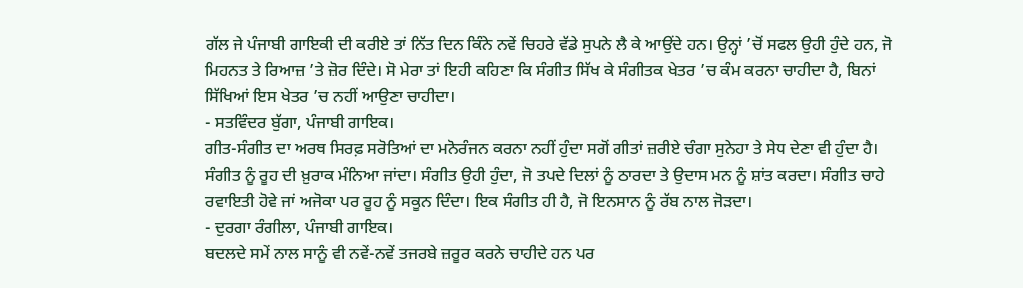ਗੱਲ ਜੇ ਪੰਜਾਬੀ ਗਾਇਕੀ ਦੀ ਕਰੀਏ ਤਾਂ ਨਿੱਤ ਦਿਨ ਕਿੰਨੇ ਨਵੇਂ ਚਿਹਰੇ ਵੱਡੇ ਸੁਪਨੇ ਲੈ ਕੇ ਆਉਂਦੇ ਹਨ। ਉਨ੍ਹਾਂ ’ਚੋਂ ਸਫਲ ਉਹੀ ਹੁੰਦੇ ਹਨ, ਜੋ ਮਿਹਨਤ ਤੇ ਰਿਆਜ਼ ’ਤੇ ਜ਼ੋਰ ਦਿੰਦੇ। ਸੋ ਮੇਰਾ ਤਾਂ ਇਹੀ ਕਹਿਣਾ ਕਿ ਸੰਗੀਤ ਸਿੱਖ ਕੇ ਸੰਗੀਤਕ ਖੇਤਰ ’ਚ ਕੰਮ ਕਰਨਾ ਚਾਹੀਦਾ ਹੈ, ਬਿਨਾਂ ਸਿੱਖਿਆਂ ਇਸ ਖੇਤਰ ’ਚ ਨਹੀਂ ਆਉਣਾ ਚਾਹੀਦਾ।
- ਸਤਵਿੰਦਰ ਬੁੱਗਾ, ਪੰਜਾਬੀ ਗਾਇਕ।
ਗੀਤ-ਸੰਗੀਤ ਦਾ ਅਰਥ ਸਿਰਫ਼ ਸਰੋਤਿਆਂ ਦਾ ਮਨੋਰੰਜਨ ਕਰਨਾ ਨਹੀਂ ਹੁੰਦਾ ਸਗੋਂ ਗੀਤਾਂ ਜ਼ਰੀਏ ਚੰਗਾ ਸੁਨੇਹਾ ਤੇ ਸੇਧ ਦੇਣਾ ਵੀ ਹੁੰਦਾ ਹੈ। ਸੰਗੀਤ ਨੂੰ ਰੂਹ ਦੀ ਖ਼ੁਰਾਕ ਮੰਨਿਆ ਜਾਂਦਾ। ਸੰਗੀਤ ਉਹੀ ਹੁੰਦਾ, ਜੋ ਤਪਦੇ ਦਿਲਾਂ ਨੂੰ ਠਾਰਦਾ ਤੇ ਉਦਾਸ ਮਨ ਨੂੰ ਸ਼ਾਂਤ ਕਰਦਾ। ਸੰਗੀਤ ਚਾਹੇ ਰਵਾਇਤੀ ਹੋਵੇ ਜਾਂ ਅਜੋਕਾ ਪਰ ਰੂਹ ਨੂੰ ਸਕੂਨ ਦਿੰਦਾ। ਇਕ ਸੰਗੀਤ ਹੀ ਹੈ, ਜੋ ਇਨਸਾਨ ਨੂੰ ਰੱਬ ਨਾਲ ਜੋੜਦਾ।
- ਦੁਰਗਾ ਰੰਗੀਲਾ, ਪੰਜਾਬੀ ਗਾਇਕ।
ਬਦਲਦੇ ਸਮੇਂ ਨਾਲ ਸਾਨੂੰ ਵੀ ਨਵੇਂ-ਨਵੇਂ ਤਜਰਬੇ ਜ਼ਰੂਰ ਕਰਨੇ ਚਾਹੀਦੇ ਹਨ ਪਰ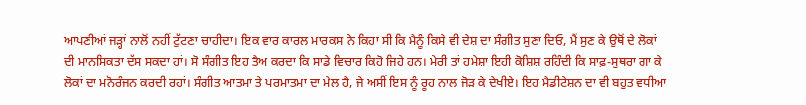ਆਪਣੀਆਂ ਜੜ੍ਹਾਂ ਨਾਲੋਂ ਨਹੀਂ ਟੁੱਟਣਾ ਚਾਹੀਦਾ। ਇਕ ਵਾਰ ਕਾਰਲ ਮਾਰਕਸ ਨੇ ਕਿਹਾ ਸੀ ਕਿ ਮੈਨੂੰ ਕਿਸੇ ਵੀ ਦੇਸ਼ ਦਾ ਸੰਗੀਤ ਸੁਣਾ ਦਿਓ, ਮੈਂ ਸੁਣ ਕੇ ਉਥੋਂ ਦੇ ਲੋਕਾਂ ਦੀ ਮਾਨਸਿਕਤਾ ਦੱਸ ਸਕਦਾ ਹਾਂ। ਸੋ ਸੰਗੀਤ ਇਹ ਤੈਅ ਕਰਦਾ ਕਿ ਸਾਡੇ ਵਿਚਾਰ ਕਿਹੋ ਜਿਹੇ ਹਨ। ਮੇਰੀ ਤਾਂ ਹਮੇਸ਼ਾ ਇਹੀ ਕੋਸ਼ਿਸ਼ ਰਹਿੰਦੀ ਕਿ ਸਾਫ਼-ਸੁਥਰਾ ਗਾ ਕੇ ਲੋਕਾਂ ਦਾ ਮਨੋਰੰਜਨ ਕਰਦੀ ਰਹਾਂ। ਸੰਗੀਤ ਆਤਮਾ ਤੇ ਪਰਮਾਤਮਾ ਦਾ ਮੇਲ ਹੈ, ਜੇ ਅਸੀਂ ਇਸ ਨੂੰ ਰੂਹ ਨਾਲ ਜੋੜ ਕੇ ਦੇਖੀਏ। ਇਹ ਮੈਡੀਟੇਸ਼ਨ ਦਾ ਵੀ ਬਹੁਤ ਵਧੀਆ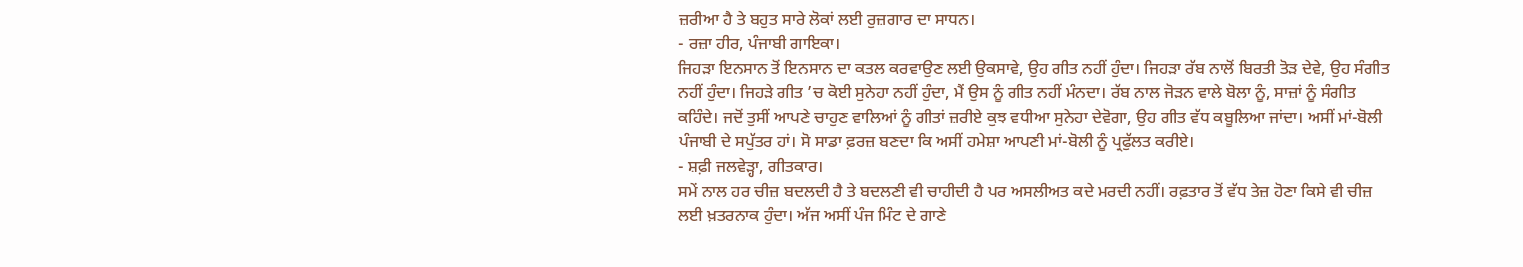ਜ਼ਰੀਆ ਹੈ ਤੇ ਬਹੁਤ ਸਾਰੇ ਲੋਕਾਂ ਲਈ ਰੁਜ਼ਗਾਰ ਦਾ ਸਾਧਨ।
- ਰਜ਼ਾ ਹੀਰ, ਪੰਜਾਬੀ ਗਾਇਕਾ।
ਜਿਹੜਾ ਇਨਸਾਨ ਤੋਂ ਇਨਸਾਨ ਦਾ ਕਤਲ ਕਰਵਾਉਣ ਲਈ ਉਕਸਾਵੇ, ਉਹ ਗੀਤ ਨਹੀਂ ਹੁੰਦਾ। ਜਿਹੜਾ ਰੱਬ ਨਾਲੋਂ ਬਿਰਤੀ ਤੋੜ ਦੇਵੇ, ਉਹ ਸੰਗੀਤ ਨਹੀਂ ਹੁੰਦਾ। ਜਿਹੜੇ ਗੀਤ ’ਚ ਕੋਈ ਸੁਨੇਹਾ ਨਹੀਂ ਹੁੰਦਾ, ਮੈਂ ਉਸ ਨੂੰ ਗੀਤ ਨਹੀਂ ਮੰਨਦਾ। ਰੱਬ ਨਾਲ ਜੋੜਨ ਵਾਲੇ ਬੋਲਾ ਨੂੰ, ਸਾਜ਼ਾਂ ਨੂੰ ਸੰਗੀਤ ਕਹਿੰਦੇ। ਜਦੋਂ ਤੁਸੀਂ ਆਪਣੇ ਚਾਹੁਣ ਵਾਲਿਆਂ ਨੂੰ ਗੀਤਾਂ ਜ਼ਰੀਏ ਕੁਝ ਵਧੀਆ ਸੁਨੇਹਾ ਦੇਵੋਗਾ, ਉਹ ਗੀਤ ਵੱਧ ਕਬੂਲਿਆ ਜਾਂਦਾ। ਅਸੀਂ ਮਾਂ-ਬੋਲੀ ਪੰਜਾਬੀ ਦੇ ਸਪੁੱਤਰ ਹਾਂ। ਸੋ ਸਾਡਾ ਫ਼ਰਜ਼ ਬਣਦਾ ਕਿ ਅਸੀਂ ਹਮੇਸ਼ਾ ਆਪਣੀ ਮਾਂ-ਬੋਲੀ ਨੂੰ ਪ੍ਰਫੁੱਲਤ ਕਰੀਏ।
- ਸ਼ਫ਼ੀ ਜਲਵੇੜ੍ਹਾ, ਗੀਤਕਾਰ।
ਸਮੇਂ ਨਾਲ ਹਰ ਚੀਜ਼ ਬਦਲਦੀ ਹੈ ਤੇ ਬਦਲਣੀ ਵੀ ਚਾਹੀਦੀ ਹੈ ਪਰ ਅਸਲੀਅਤ ਕਦੇ ਮਰਦੀ ਨਹੀਂ। ਰਫ਼ਤਾਰ ਤੋਂ ਵੱਧ ਤੇਜ਼ ਹੋਣਾ ਕਿਸੇ ਵੀ ਚੀਜ਼ ਲਈ ਖ਼ਤਰਨਾਕ ਹੁੰਦਾ। ਅੱਜ ਅਸੀਂ ਪੰਜ ਮਿੰਟ ਦੇ ਗਾਣੇ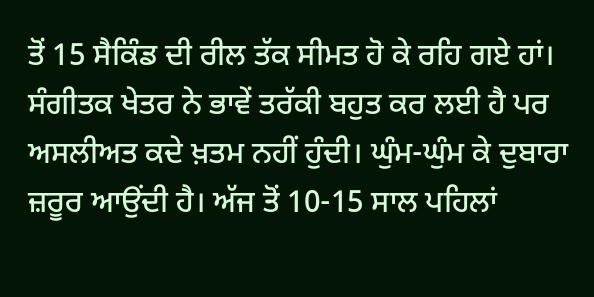ਤੋਂ 15 ਸੈਕਿੰਡ ਦੀ ਰੀਲ ਤੱਕ ਸੀਮਤ ਹੋ ਕੇ ਰਹਿ ਗਏ ਹਾਂ। ਸੰਗੀਤਕ ਖੇਤਰ ਨੇ ਭਾਵੇਂ ਤਰੱਕੀ ਬਹੁਤ ਕਰ ਲਈ ਹੈ ਪਰ ਅਸਲੀਅਤ ਕਦੇ ਖ਼ਤਮ ਨਹੀਂ ਹੁੰਦੀ। ਘੁੰਮ-ਘੁੰਮ ਕੇ ਦੁਬਾਰਾ ਜ਼ਰੂਰ ਆਉਂਦੀ ਹੈ। ਅੱਜ ਤੋਂ 10-15 ਸਾਲ ਪਹਿਲਾਂ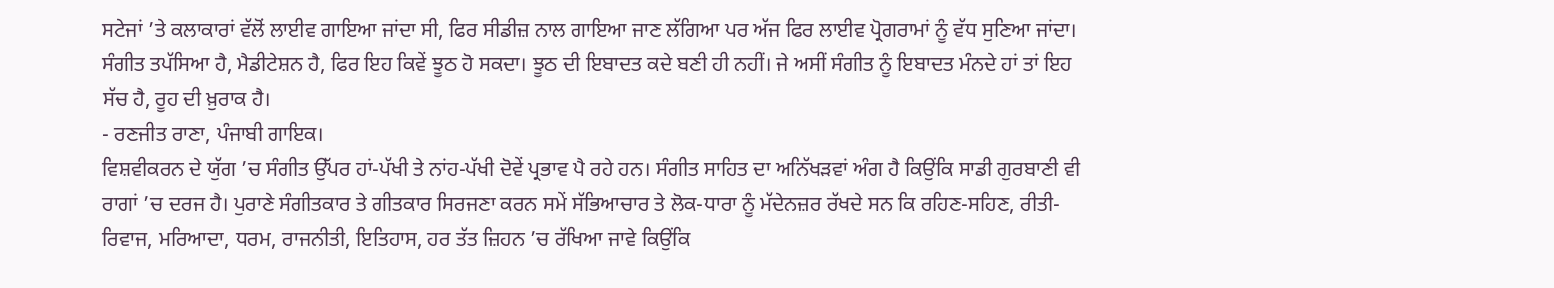ਸਟੇਜਾਂ ’ਤੇ ਕਲਾਕਾਰਾਂ ਵੱਲੋਂ ਲਾਈਵ ਗਾਇਆ ਜਾਂਦਾ ਸੀ, ਫਿਰ ਸੀਡੀਜ਼ ਨਾਲ ਗਾਇਆ ਜਾਣ ਲੱਗਿਆ ਪਰ ਅੱਜ ਫਿਰ ਲਾਈਵ ਪ੍ਰੋਗਰਾਮਾਂ ਨੂੰ ਵੱਧ ਸੁਣਿਆ ਜਾਂਦਾ। ਸੰਗੀਤ ਤਪੱਸਿਆ ਹੈ, ਮੈਡੀਟੇਸ਼ਨ ਹੈ, ਫਿਰ ਇਹ ਕਿਵੇਂ ਝੂਠ ਹੋ ਸਕਦਾ। ਝੂਠ ਦੀ ਇਬਾਦਤ ਕਦੇ ਬਣੀ ਹੀ ਨਹੀਂ। ਜੇ ਅਸੀਂ ਸੰਗੀਤ ਨੂੰ ਇਬਾਦਤ ਮੰਨਦੇ ਹਾਂ ਤਾਂ ਇਹ ਸੱਚ ਹੈ, ਰੂਹ ਦੀ ਖ਼ੁਰਾਕ ਹੈ।
- ਰਣਜੀਤ ਰਾਣਾ, ਪੰਜਾਬੀ ਗਾਇਕ।
ਵਿਸ਼ਵੀਕਰਨ ਦੇ ਯੁੱਗ ’ਚ ਸੰਗੀਤ ਉੱਪਰ ਹਾਂ-ਪੱਖੀ ਤੇ ਨਾਂਹ-ਪੱਖੀ ਦੋਵੇਂ ਪ੍ਰਭਾਵ ਪੈ ਰਹੇ ਹਨ। ਸੰਗੀਤ ਸਾਹਿਤ ਦਾ ਅਨਿੱਖੜਵਾਂ ਅੰਗ ਹੈ ਕਿਉਂਕਿ ਸਾਡੀ ਗੁਰਬਾਣੀ ਵੀ ਰਾਗਾਂ ’ਚ ਦਰਜ ਹੈ। ਪੁਰਾਣੇ ਸੰਗੀਤਕਾਰ ਤੇ ਗੀਤਕਾਰ ਸਿਰਜਣਾ ਕਰਨ ਸਮੇਂ ਸੱਭਿਆਚਾਰ ਤੇ ਲੋਕ-ਧਾਰਾ ਨੂੰ ਮੱਦੇਨਜ਼ਰ ਰੱਖਦੇ ਸਨ ਕਿ ਰਹਿਣ-ਸਹਿਣ, ਰੀਤੀ-ਰਿਵਾਜ, ਮਰਿਆਦਾ, ਧਰਮ, ਰਾਜਨੀਤੀ, ਇਤਿਹਾਸ, ਹਰ ਤੱਤ ਜ਼ਿਹਨ ’ਚ ਰੱਖਿਆ ਜਾਵੇ ਕਿਉਂਕਿ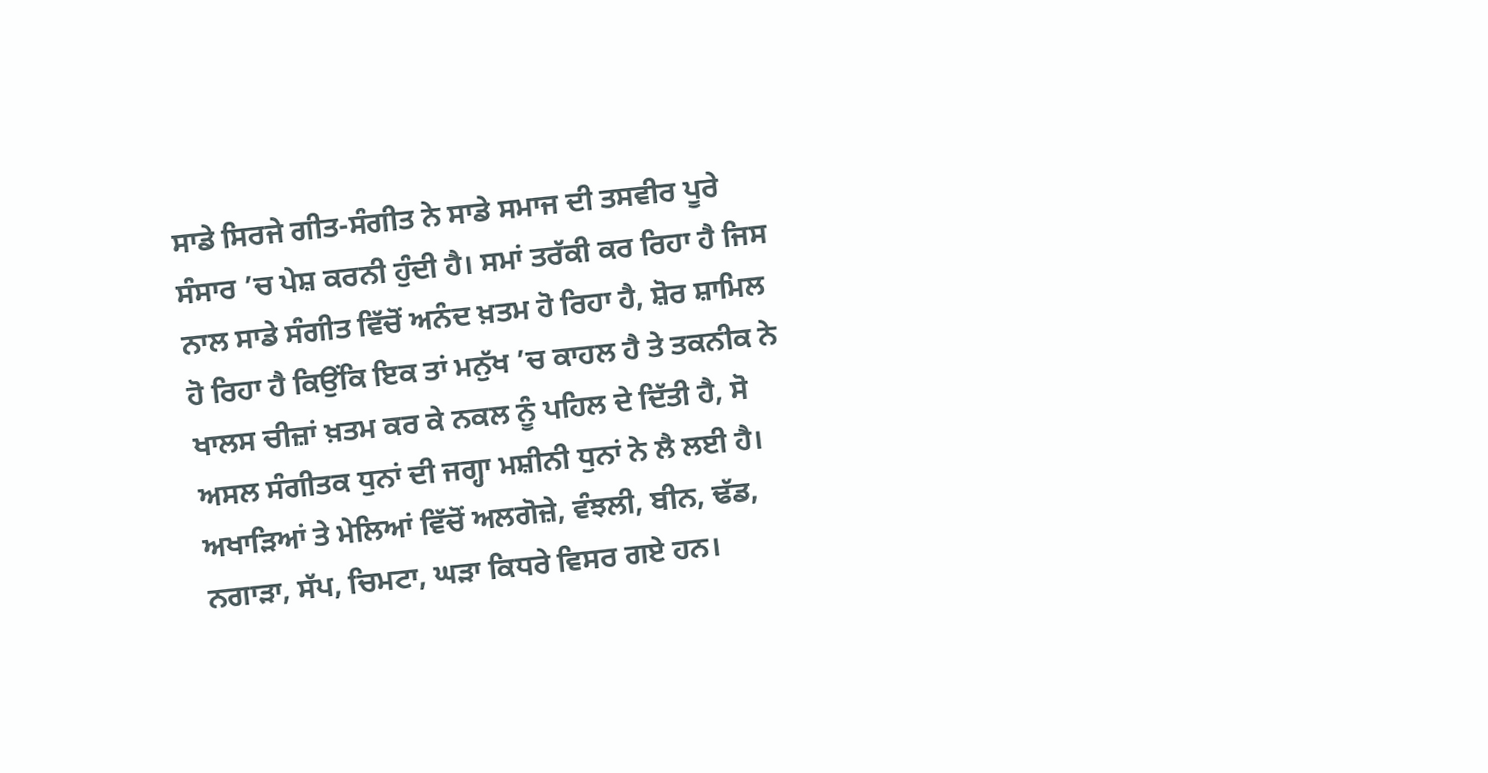ਸਾਡੇ ਸਿਰਜੇ ਗੀਤ-ਸੰਗੀਤ ਨੇ ਸਾਡੇ ਸਮਾਜ ਦੀ ਤਸਵੀਰ ਪੂਰੇ ਸੰਸਾਰ ’ਚ ਪੇਸ਼ ਕਰਨੀ ਹੁੰਦੀ ਹੈ। ਸਮਾਂ ਤਰੱਕੀ ਕਰ ਰਿਹਾ ਹੈ ਜਿਸ ਨਾਲ ਸਾਡੇ ਸੰਗੀਤ ਵਿੱਚੋਂ ਅਨੰਦ ਖ਼ਤਮ ਹੋ ਰਿਹਾ ਹੈ, ਸ਼ੋਰ ਸ਼ਾਮਿਲ ਹੋ ਰਿਹਾ ਹੈ ਕਿਉਂਕਿ ਇਕ ਤਾਂ ਮਨੁੱਖ ’ਚ ਕਾਹਲ ਹੈ ਤੇ ਤਕਨੀਕ ਨੇ ਖਾਲਸ ਚੀਜ਼ਾਂ ਖ਼ਤਮ ਕਰ ਕੇ ਨਕਲ ਨੂੰ ਪਹਿਲ ਦੇ ਦਿੱਤੀ ਹੈ, ਸੋ ਅਸਲ ਸੰਗੀਤਕ ਧੁਨਾਂ ਦੀ ਜਗ੍ਹਾ ਮਸ਼ੀਨੀ ਧੁਨਾਂ ਨੇ ਲੈ ਲਈ ਹੈ। ਅਖਾੜਿਆਂ ਤੇ ਮੇਲਿਆਂ ਵਿੱਚੋਂ ਅਲਗੋਜ਼ੇ, ਵੰਝਲੀ, ਬੀਨ, ਢੱਡ, ਨਗਾੜਾ, ਸੱਪ, ਚਿਮਟਾ, ਘੜਾ ਕਿਧਰੇ ਵਿਸਰ ਗਏ ਹਨ।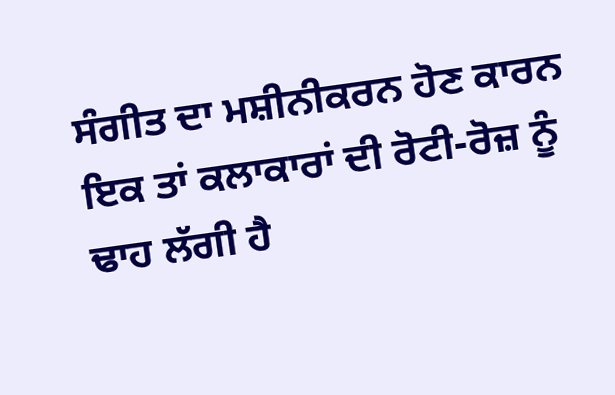ਸੰਗੀਤ ਦਾ ਮਸ਼ੀਨੀਕਰਨ ਹੋਣ ਕਾਰਨ ਇਕ ਤਾਂ ਕਲਾਕਾਰਾਂ ਦੀ ਰੋਟੀ-ਰੋਜ਼ ਨੂੰ ਢਾਹ ਲੱਗੀ ਹੈ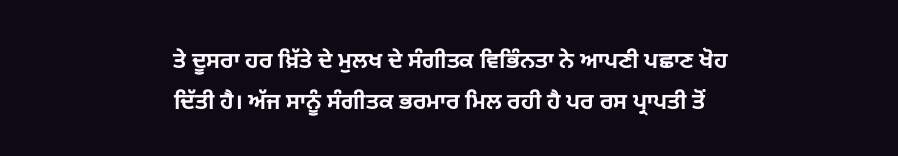ਤੇ ਦੂਸਰਾ ਹਰ ਖ਼ਿੱਤੇ ਦੇ ਮੁਲਖ ਦੇ ਸੰਗੀਤਕ ਵਿਭਿੰਨਤਾ ਨੇ ਆਪਣੀ ਪਛਾਣ ਖੋਹ ਦਿੱਤੀ ਹੈ। ਅੱਜ ਸਾਨੂੰ ਸੰਗੀਤਕ ਭਰਮਾਰ ਮਿਲ ਰਹੀ ਹੈ ਪਰ ਰਸ ਪ੍ਰਾਪਤੀ ਤੋਂ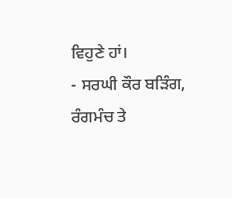ਵਿਹੁਣੇ ਹਾਂ।
- ਸਰਘੀ ਕੌਰ ਬੜਿੰਗ, ਰੰਗਮੰਚ ਤੇ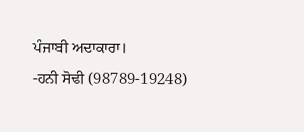ਪੰਜਾਬੀ ਅਦਾਕਾਰਾ।
-ਹਨੀ ਸੋਢੀ (98789-19248)